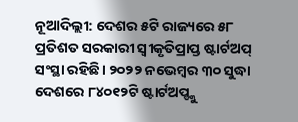ନୂଆଦିଲ୍ଲୀ: ଦେଶର ୫ଟି ରାଜ୍ୟରେ ୫୮ ପ୍ରତିଶତ ସରକାରୀ ସ୍ବୀକୃତିପ୍ରାପ୍ତ ଷ୍ଟାର୍ଟଅପ୍ ସଂସ୍ଥା ରହିଛି। ୨୦୨୨ ନଭେମ୍ବର ୩୦ ସୁଦ୍ଧା ଦେଶରେ ୮୪୦୧୨ଟି ଷ୍ଟାର୍ଟଅପ୍ଙ୍କୁ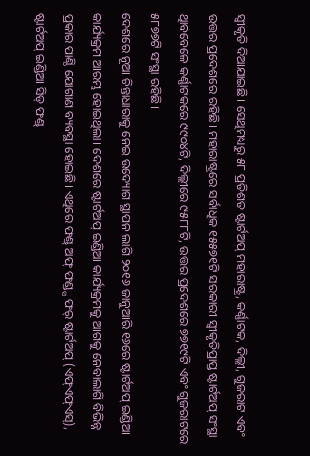ସ୍ବୀକୃତି ଦିଆଯାଇଛି। ସେଥିମଧ୍ୟରୁ ୫୮ ପ୍ରତିଶତ ଷ୍ଟାର୍ଟଅପ୍ ମହାରାଷ୍ଟ୍ର, କର୍ଣ୍ଣାଟକ, ଦିଲ୍ଲୀ, ଗୁଜରାଟ ଏବଂ ଉତ୍ତର ପ୍ରଦେଶରେ ରହିଛି। ମହାରାଷ୍ଟ୍ରରେ ସର୍ବାଧିକ ୧୫୫୭୧ଟି ସରକାରୀ ସ୍ବୀକୃତିପ୍ରାପ୍ତ ଷ୍ଟାର୍ଟଅପ୍ ସଂସ୍ଥା ଥିାବବେଳେ କର୍ଣ୍ଣାଟକରେ ୯୯୦୪ଟି, ଦିଲ୍ଲୀରେ ୯୫୮୮ଟି, ଉତ୍ତର ପ୍ରଦେଶରେ ୭୭୧୯ଟି ଏବଂ ଗୁଜରାଟରେ ୫୮୭୭ଟି ସଂସ୍ଥା ରହିଛି।
ଦେଶରେ ନୂଆ ଚିନ୍ତାଧାରାକୁ ନେଇ ଉଦ୍ୟୋଗ ସ୍ଥାପନ ଲାଗି ୨୦୧୬ ଜାନୁଆରି ୧୬ରେ ଷ୍ଟାର୍ଟଅପ୍ ଇଣ୍ଡିଆ କାର୍ଯ୍ୟକ୍ରମ ଆରମ୍ଭ ହୋଇଥିଲା। ଦେଶରେ ଷ୍ଟାର୍ଟଅପ୍ ଇଣ୍ଡିଆ କାର୍ଯ୍ୟକ୍ରମକୁ ଆଗକୁ ନେବାଲାଗି ବିଭିନ୍ନ ପ୍ରକାର ପାଣ୍ଠି ଯୋଗାଣ ବ୍ୟବସ୍ଥା ହୋଇଛି। ଏଥିରେ ଫଣ୍ଡ୍ ଅଫ୍ ଫଣ୍ଡ୍ସ ଫର୍ ଷ୍ଟାର୍ଟଅପ୍ (ଏଫ୍ଏଫ୍ଏସ୍), ଷ୍ଟାର୍ଟଅପ୍ ଇଣ୍ଡିଆ ସିଡ୍ ଫଣ୍ଡ୍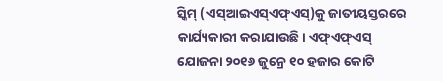ସ୍କିମ୍ (ଏସ୍ଆଇଏସ୍ଏଫ୍ଏସ୍)କୁ ଜାତୀୟସ୍ତରରେ କାର୍ଯ୍ୟକାରୀ କରାଯାଉଛି। ଏଫ୍ଏଫ୍ଏସ୍ ଯୋଜନା ୨୦୧୬ ଜୁନ୍ରେ ୧୦ ହଜାର କୋଟି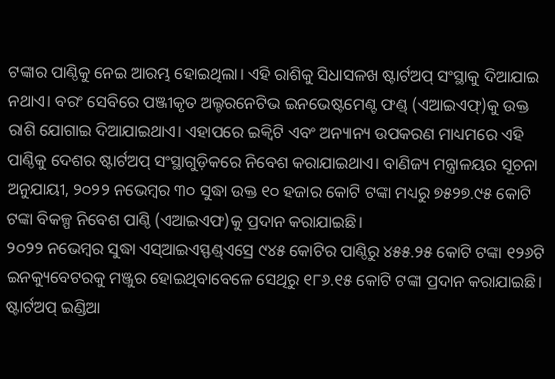ଟଙ୍କାର ପାଣ୍ଠିକୁ ନେଇ ଆରମ୍ଭ ହୋଇଥିଲା। ଏହି ରାଶିକୁ ସିଧାସଳଖ ଷ୍ଟାର୍ଟଅପ୍ ସଂସ୍ଥାକୁ ଦିଆଯାଇ ନଥାଏ। ବରଂ ସେବିରେ ପଞ୍ଜୀକୃତ ଅଲ୍ଟରନେଟିଭ ଇନଭେଷ୍ଟମେଣ୍ଟ ଫଣ୍ଡ୍ (ଏଆଇଏଫ୍)କୁ ଉକ୍ତ ରାଶି ଯୋଗାଇ ଦିଆଯାଇଥାଏ। ଏହାପରେ ଇକ୍ବିଟି ଏବଂ ଅନ୍ୟାନ୍ୟ ଉପକରଣ ମାଧ୍ୟମରେ ଏହି ପାଣ୍ଠିକୁ ଦେଶର ଷ୍ଟାର୍ଟଅପ୍ ସଂସ୍ଥାଗୁଡ଼ିକରେ ନିବେଶ କରାଯାଇଥାଏ। ବାଣିଜ୍ୟ ମନ୍ତ୍ରାଳୟର ସୂଚନା ଅନୁଯାୟୀ, ୨୦୨୨ ନଭେମ୍ବର ୩୦ ସୁଦ୍ଧା ଉକ୍ତ ୧୦ ହଜାର କୋଟି ଟଙ୍କା ମଧ୍ୟରୁ ୭୫୨୭.୯୫ କୋଟି ଟଙ୍କା ବିକଳ୍ପ ନିବେଶ ପାଣ୍ଠି (ଏଆଇଏଫ)କୁ ପ୍ରଦାନ କରାଯାଇଛି।
୨୦୨୨ ନଭେମ୍ବର ସୁଦ୍ଧା ଏସ୍ଆଇଏସ୍ଫଣ୍ଡ୍ଏସ୍ରେ ୯୪୫ କୋଟିର ପାଣ୍ଠିରୁ ୪୫୫.୨୫ କୋଟି ଟଙ୍କା ୧୨୬ଟି ଇନକ୍ୟୁବେଟରକୁ ମଞ୍ଜୁର ହୋଇଥିବାବେଳେ ସେଥିରୁ ୧୮୬.୧୫ କୋଟି ଟଙ୍କା ପ୍ରଦାନ କରାଯାଇଛି। ଷ୍ଟାର୍ଟଅପ୍ ଇଣ୍ଡିଆ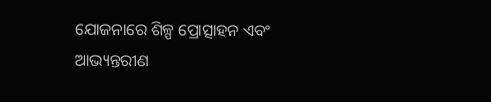ଯୋଜନାରେ ଶିଳ୍ପ ପ୍ରୋତ୍ସାହନ ଏବଂ ଆଭ୍ୟନ୍ତରୀଣ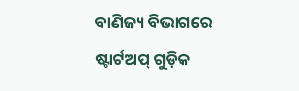ବାଣିଜ୍ୟ ବିଭାଗରେ ଷ୍ଟାର୍ଟଅପ୍ ଗୁଡ଼ିକ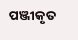ପଞ୍ଜୀକୃତ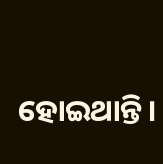ହୋଇଥାନ୍ତି।